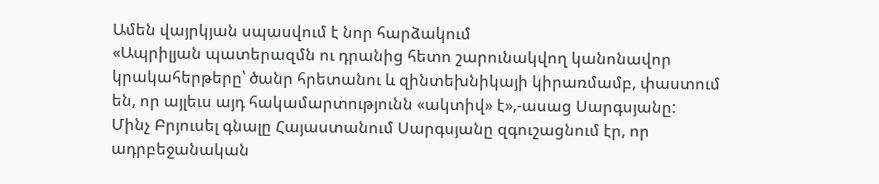Ամեն վայրկյան սպասվում է նոր հարձակում
«Ապրիլյան պատերազմն ու դրանից հետո շարունակվող կանոնավոր կրակահերթերը՝ ծանր հրետանու և զինտեխնիկայի կիրառմամբ, փաստում են, որ այլեւս այդ հակամարտությունն «ակտիվ» է»,‐ասաց Սարգսյանը:
Մինչ Բրյուսել գնալը Հայաստանում Սարգսյանը զգուշացնում էր, որ ադրբեջանական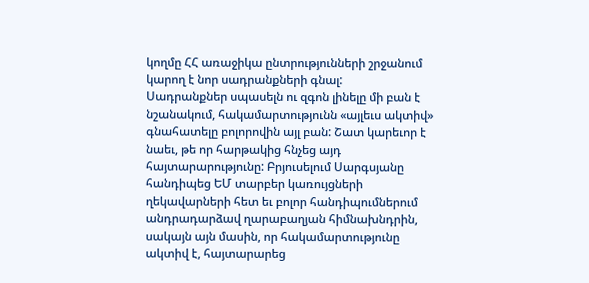կողմը ՀՀ առաջիկա ընտրությունների շրջանում կարող է նոր սադրանքների գնալ:
Սադրանքներ սպասելն ու զգոն լինելը մի բան է նշանակում, հակամարտությունն «այլեւս ակտիվ» գնահատելը բոլորովին այլ բան: Շատ կարեւոր է նաեւ, թե որ հարթակից հնչեց այդ հայտարարությունը: Բրյուսելում Սարգսյանը հանդիպեց ԵՄ տարբեր կառույցների ղեկավարների հետ եւ բոլոր հանդիպումներում անդրադարձավ ղարաբաղյան հիմնախնդրին, սակայն այն մասին, որ հակամարտությունը ակտիվ է, հայտարարեց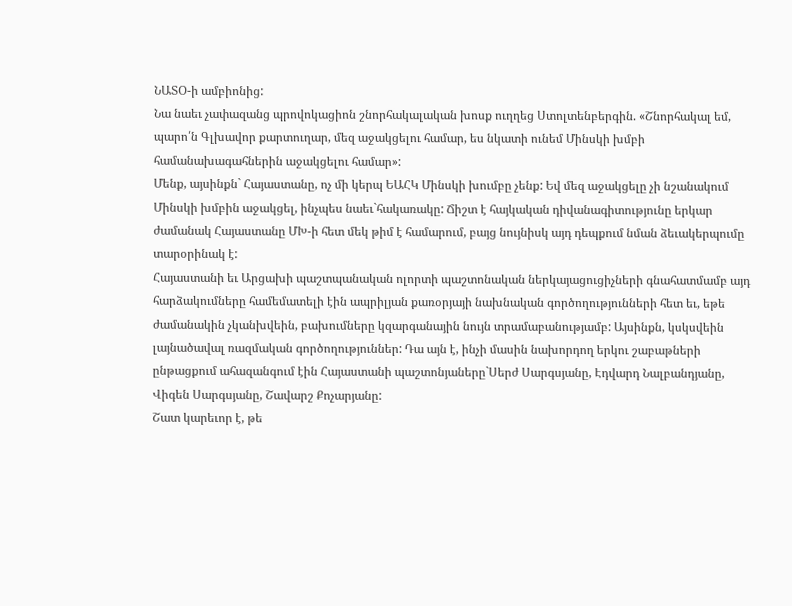ՆԱՏՕ‐ի ամբիոնից:
Նա նաեւ չափազանց պրովոկացիոն շնորհակալական խոսք ուղղեց Ստոլտենբերգին. «Շնորհակալ եմ, պարո՛ն Գլխավոր քարտուղար, մեզ աջակցելու համար, ես նկատի ունեմ Մինսկի խմբի համանախագահներին աջակցելու համար»:
Մենք, այսինքն` Հայաստանը, ոչ մի կերպ ԵԱՀԿ Մինսկի խումբը չենք: Եվ մեզ աջակցելը չի նշանակում Մինսկի խմբին աջակցել, ինչպես նաեւ`հակառակը: Ճիշտ է հայկական դիվանագիտությունը երկար ժամանակ Հայաստանը ՄԽ‐ի հետ մեկ թիմ է համարում, բայց նույնիսկ այդ դեպքում նման ձեւակերպումը տարօրինակ է:
Հայաստանի եւ Արցախի պաշտպանական ոլորտի պաշտոնական ներկայացուցիչների գնահատմամբ այդ հարձակումները համեմատելի էին ապրիլյան քառօրյայի նախնական գործողությունների հետ եւ, եթե ժամանակին չկանխվեին, բախումները կզարգանային նույն տրամաբանությամբ: Այսինքն, կսկսվեին լայնածավալ ռազմական գործողություններ: Դա այն է, ինչի մասին նախորդող երկու շաբաթների ընթացքում ահազանգում էին Հայաստանի պաշտոնյաները`Սերժ Սարգսյանը, Էդվարդ Նալբանդյանը, Վիգեն Սարգսյանը, Շավարշ Քոչարյանը:
Շատ կարեւոր է, թե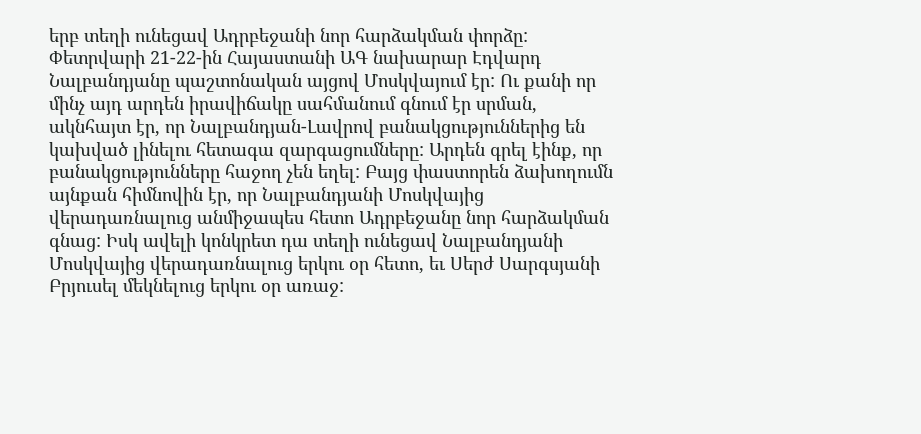երբ տեղի ունեցավ Ադրբեջանի նոր հարձակման փորձը: Փետրվարի 21‐22‐ին Հայաստանի ԱԳ նախարար Էդվարդ Նալբանդյանը պաշտոնական այցով Մոսկվայում էր: Ու քանի որ մինչ այդ արդեն իրավիճակը սահմանում գնում էր սրման, ակնհայտ էր, որ Նալբանդյան‐Լավրով բանակցություններից են կախված լինելու հետագա զարգացումները: Արդեն գրել էինք, որ բանակցությունները հաջող չեն եղել: Բայց փաստորեն ձախողումն այնքան հիմնովին էր, որ Նալբանդյանի Մոսկվայից վերադառնալուց անմիջապես հետո Ադրբեջանը նոր հարձակման գնաց: Իսկ ավելի կոնկրետ դա տեղի ունեցավ Նալբանդյանի Մոսկվայից վերադառնալուց երկու օր հետո, եւ Սերժ Սարգսյանի Բրյուսել մեկնելուց երկու օր առաջ: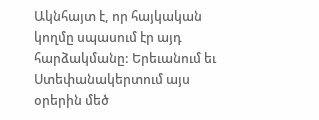Ակնհայտ է, որ հայկական կողմը սպասում էր այդ հարձակմանը: Երեւանում եւ Ստեփանակերտում այս օրերին մեծ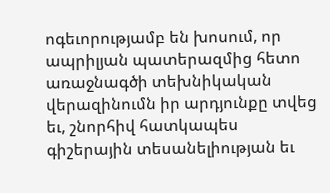ոգեւորությամբ են խոսում, որ ապրիլյան պատերազմից հետո առաջնագծի տեխնիկական վերազինումն իր արդյունքը տվեց եւ, շնորհիվ հատկապես գիշերային տեսանելիության եւ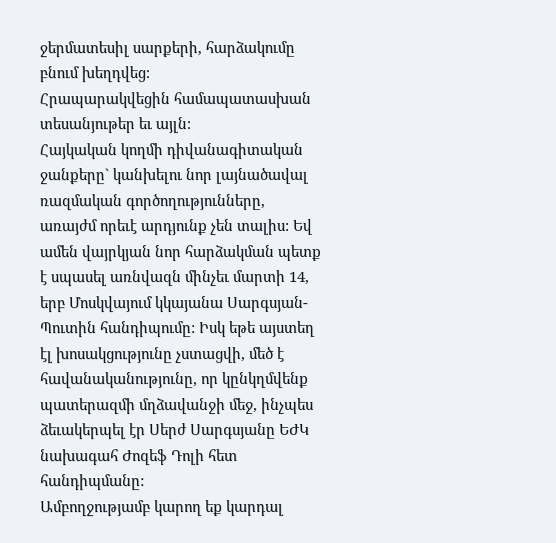ջերմատեսիլ սարքերի, հարձակումը բնում խեղդվեց:
Հրապարակվեցին համապատասխան տեսանյութեր եւ այլն:
Հայկական կողմի դիվանագիտական ջանքերը` կանխելու նոր լայնածավալ ռազմական գործողությունները, առայժմ որեւէ արդյունք չեն տալիս: Եվ ամեն վայրկյան նոր հարձակման պետք է սպասել առնվազն մինչեւ մարտի 14, երբ Մոսկվայում կկայանա Սարգսյան‐Պուտին հանդիպումը: Իսկ եթե այստեղ էլ խոսակցությունը չստացվի, մեծ է հավանականությունը, որ կընկղմվենք պատերազմի մղձավանջի մեջ, ինչպես ձեւակերպել էր Սերժ Սարգսյանը ԵԺԿ նախագահ Ժոզեֆ Դոլի հետ հանդիպմանը:
Ամբողջությամբ կարող եք կարդալ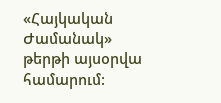«Հայկական Ժամանակ» թերթի այսօրվա համարում: